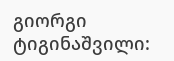გიორგი ტიგინაშვილი: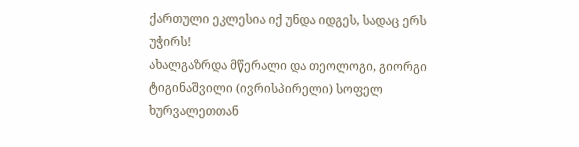ქართული ეკლესია იქ უნდა იდგეს, სადაც ერს უჭირს!
ახალგაზრდა მწერალი და თეოლოგი, გიორგი ტიგინაშვილი (ივრისპირელი) სოფელ ხურვალეთთან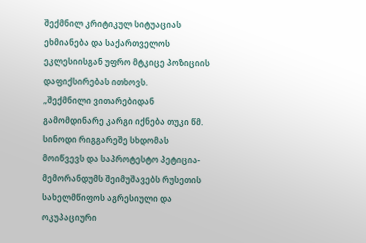შექმნილ კრიტიკულ სიტუაციას ეხმიანება და საქართველოს ეკლესიისგან უფრო მტკიცე პოზიციის დაფიქსირებას ითხოვს.
„შექმნილი ვითარებიდან გამომდინარე კარგი იქნება თუკი წმ. სინოდი რიგგარეშე სხდომას მოიწვევს და საპროტესტო პეტიცია-მემორანდუმს შეიმუშავებს რუსეთის სახელმწიფოს აგრესიული და ოკუპაციური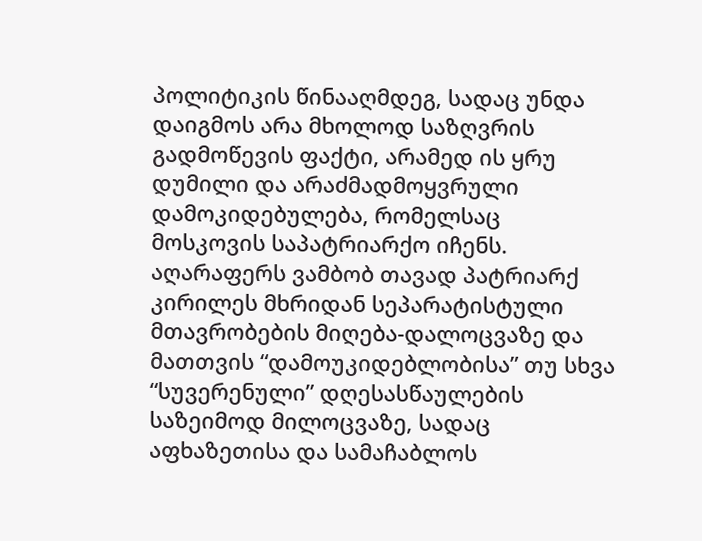პოლიტიკის წინააღმდეგ, სადაც უნდა დაიგმოს არა მხოლოდ საზღვრის გადმოწევის ფაქტი, არამედ ის ყრუ დუმილი და არაძმადმოყვრული დამოკიდებულება, რომელსაც მოსკოვის საპატრიარქო იჩენს. აღარაფერს ვამბობ თავად პატრიარქ კირილეს მხრიდან სეპარატისტული მთავრობების მიღება-დალოცვაზე და მათთვის “დამოუკიდებლობისა” თუ სხვა “სუვერენული” დღესასწაულების საზეიმოდ მილოცვაზე, სადაც აფხაზეთისა და სამაჩაბლოს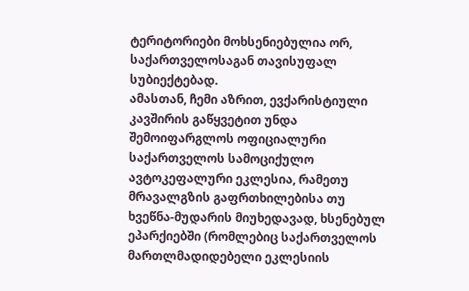ტერიტორიები მოხსენიებულია ორ, საქართველოსაგან თავისუფალ სუბიექტებად.
ამასთან, ჩემი აზრით, ევქარისტიული კავშირის გაწყვეტით უნდა შემოიფარგლოს ოფიციალური საქართველოს სამოციქულო ავტოკეფალური ეკლესია, რამეთუ მრავალგზის გაფრთხილებისა თუ ხვეწნა-მუდარის მიუხედავად, ხსენებულ ეპარქიებში (რომლებიც საქართველოს მართლმადიდებელი ეკლესიის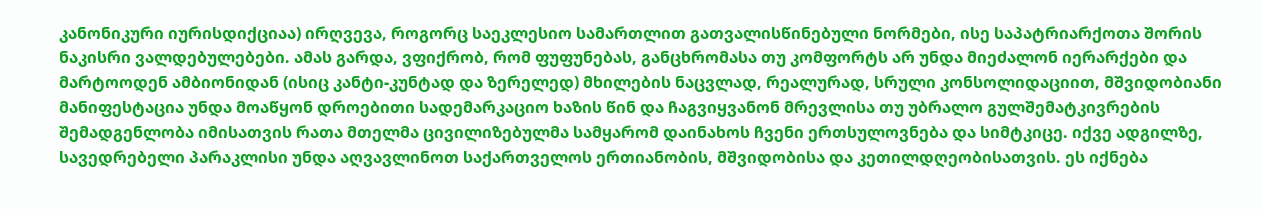კანონიკური იურისდიქციაა) ირღვევა, როგორც საეკლესიო სამართლით გათვალისწინებული ნორმები, ისე საპატრიარქოთა შორის ნაკისრი ვალდებულებები. ამას გარდა, ვფიქრობ, რომ ფუფუნებას, განცხრომასა თუ კომფორტს არ უნდა მიეძალონ იერარქები და მარტოოდენ ამბიონიდან (ისიც კანტი-კუნტად და ზერელედ) მხილების ნაცვლად, რეალურად, სრული კონსოლიდაციით, მშვიდობიანი მანიფესტაცია უნდა მოაწყონ დროებითი სადემარკაციო ხაზის წინ და ჩაგვიყვანონ მრევლისა თუ უბრალო გულშემატკივრების შემადგენლობა იმისათვის რათა მთელმა ცივილიზებულმა სამყარომ დაინახოს ჩვენი ერთსულოვნება და სიმტკიცე. იქვე ადგილზე, სავედრებელი პარაკლისი უნდა აღვავლინოთ საქართველოს ერთიანობის, მშვიდობისა და კეთილდღეობისათვის. ეს იქნება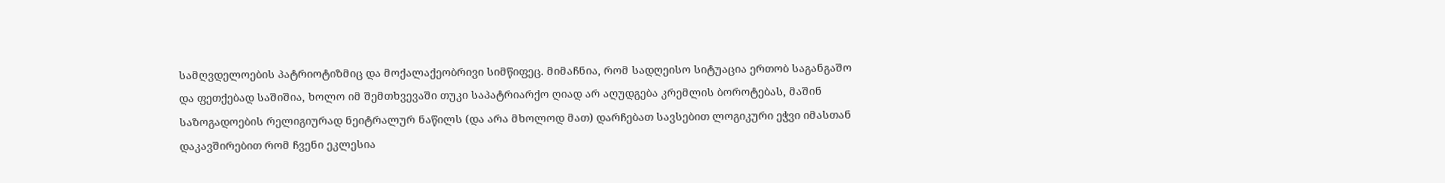სამღვდელოების პატრიოტიზმიც და მოქალაქეობრივი სიმწიფეც. მიმაჩნია, რომ სადღეისო სიტუაცია ერთობ საგანგაშო და ფეთქებად საშიშია, ხოლო იმ შემთხვევაში თუკი საპატრიარქო ღიად არ აღუდგება კრემლის ბოროტებას, მაშინ საზოგადოების რელიგიურად ნეიტრალურ ნაწილს (და არა მხოლოდ მათ) დარჩებათ სავსებით ლოგიკური ეჭვი იმასთან დაკავშირებით რომ ჩვენი ეკლესია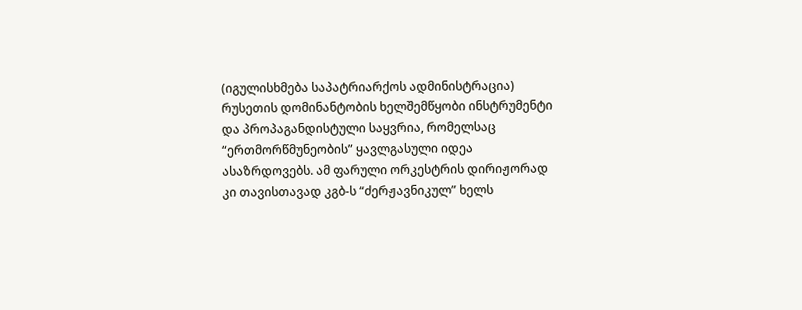(იგულისხმება საპატრიარქოს ადმინისტრაცია) რუსეთის დომინანტობის ხელშემწყობი ინსტრუმენტი და პროპაგანდისტული საყვრია, რომელსაც “ერთმორწმუნეობის” ყავლგასული იდეა ასაზრდოვებს. ამ ფარული ორკესტრის დირიჟორად კი თავისთავად კგბ-ს “ძერჟავნიკულ” ხელს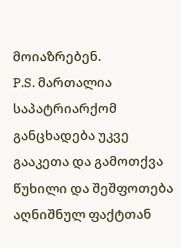მოიაზრებენ.
P.S. მართალია საპატრიარქომ განცხადება უკვე გააკეთა და გამოთქვა წუხილი და შეშფოთება აღნიშნულ ფაქტთან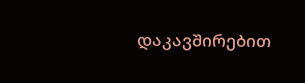დაკავშირებით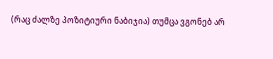(რაც ძალზე პოზიტიური ნაბიჯია) თუმცა ვგონებ არ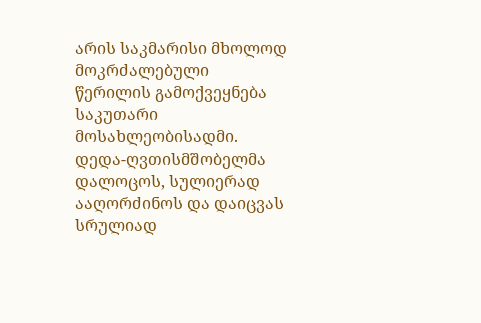არის საკმარისი მხოლოდ მოკრძალებული წერილის გამოქვეყნება საკუთარი მოსახლეობისადმი. დედა-ღვთისმშობელმა დალოცოს, სულიერად ააღორძინოს და დაიცვას სრულიად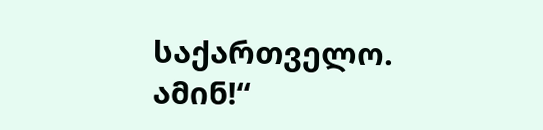საქართველო. ამინ!“